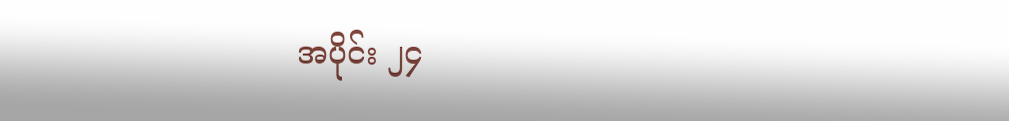အပိုင်း ၂၄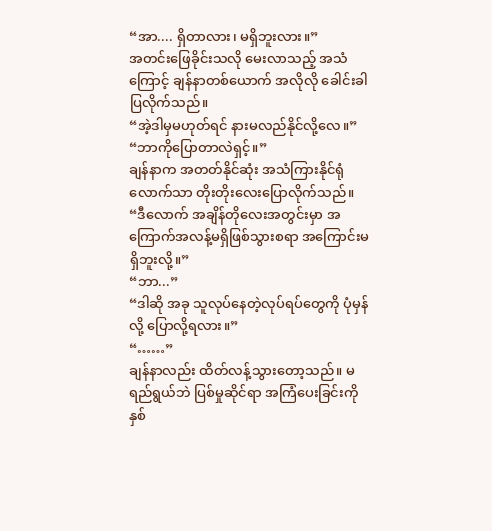“အာ.... ရှိတာလား၊ မရှိဘူးလား။”
အတင်းဖြေခိုင်းသလို မေးလာသည့် အသံကြောင့် ချန်နာတစ်ယောက် အလိုလို ခေါင်းခါပြလိုက်သည်။
“အဲ့ဒါမှမဟုတ်ရင် နားမလည်နိုင်လို့လေ။”
“ဘာကိုပြောတာလဲရှင့်။”
ချန်နာက အတတ်နိုင်ဆုံး အသံကြားနိုင်ရုံလောက်သာ တိုးတိုးလေးပြောလိုက်သည်။
“ဒီလောက် အချိန်တိုလေးအတွင်းမှာ အကြောက်အလန့်မရှိဖြစ်သွားစရာ အကြောင်းမရှိဘူးလို့။”
“ဘာ...”
“ဒါဆို အခု သူလုပ်နေတဲ့လုပ်ရပ်တွေကို ပုံမှန်လို့ ပြောလို့ရလား။”
“……”
ချန်နာလည်း ထိတ်လန့်သွားတော့သည်။ မရည်ရွယ်ဘဲ ပြစ်မှုဆိုင်ရာ အကြံပေးခြင်းကို နှစ်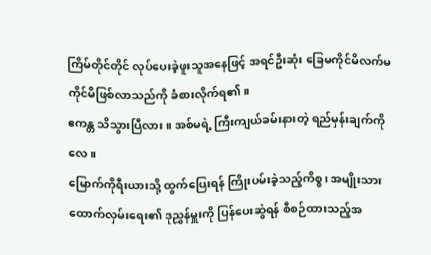ကြိမ်တိုင်တိုင် လုပ်ပေးခဲ့ဖူးသူအနေဖြင့် အရင်ဦးဆုံး ခြေမကိုင်မိလက်မကိုင်မိဖြစ်လာသည်ကို ခံစားလိုက်ရ၏။
ဧကန္တ သိသွားပြီလား။ အစ်မရဲ့ ကြီးကျယ်ခမ်းနားတဲ့ ရည်မှန်းချက်ကိုလေ။
မြောက်ကိုရီးယားသို့ ထွက်ပြေးရန် ကြိုးပမ်းခဲ့သည့်ကိစ္စ၊ အမျိုးသားထောက်လှမ်းရေး၏ ဒုညွှန်မှူးကို ပြန်ပေးဆွဲရန် စီစဉ်ထားသည့်အ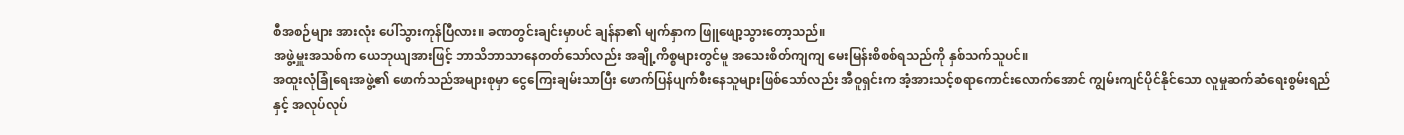စီအစဉ်များ အားလုံး ပေါ်သွားကုန်ပြီလား။ ခဏတွင်းချင်းမှာပင် ချန်နာ၏ မျက်နှာက ဖြူဖျော့သွားတော့သည်။
အဖွဲ့မှူးအသစ်က ယေဘုယျအားဖြင့် ဘာသိဘာသာနေတတ်သော်လည်း အချို့ကိစ္စများတွင်မူ အသေးစိတ်ကျကျ မေးမြန်းစိစစ်ရသည်ကို နှစ်သက်သူပင်။
အထူးလုံခြုံရေးအဖွဲ့၏ ဖောက်သည်အများစုမှာ ငွေကြေးချမ်းသာပြီး ဖောက်ပြန်ပျက်စီးနေသူများဖြစ်သော်လည်း အီဝူရှင်းက အံ့အားသင့်စရာကောင်းလောက်အောင် ကျွမ်းကျင်ပိုင်နိုင်သော လူမှုဆက်ဆံရေးစွမ်းရည်နှင့် အလုပ်လုပ်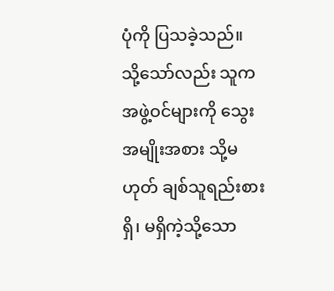ပုံကို ပြသခဲ့သည်။
သို့သော်လည်း သူက အဖွဲ့ဝင်များကို သွေးအမျိုးအစား သို့မဟုတ် ချစ်သူရည်းစားရှိ၊ မရှိကဲ့သို့သော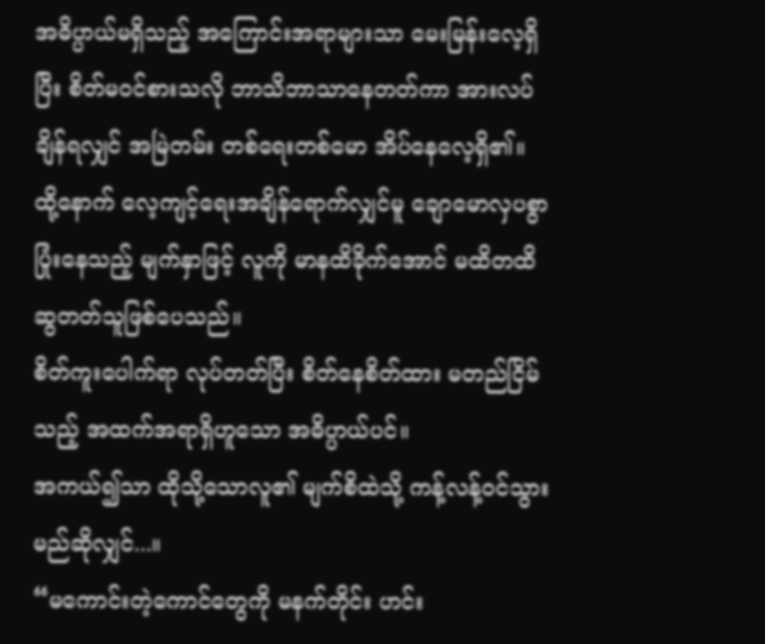အဓိပ္ပာယ်မရှိသည့် အကြောင်းအရာများသာ မေးမြန်းလေ့ရှိပြီး စိတ်မဝင်စားသလို ဘာသိဘာသာနေတတ်ကာ အားလပ်ချိန်ရလျှင် အမြဲတမ်း တစ်ရေးတစ်မော အိပ်နေလေ့ရှိ၏။ ထို့နောက် လေ့ကျင့်ရေးအချိန်ရောက်လျှင်မူ ချောမောလှပစွာ ပြုံးနေသည့် မျက်နှာဖြင့် လူကို မာနထိခိုက်အောင် မထိတထိဆွတတ်သူဖြစ်ပေသည်။
စိတ်ကူးပေါက်ရာ လုပ်တတ်ပြီး စိတ်နေစိတ်ထား မတည်ငြိမ်သည့် အထက်အရာရှိဟူသော အဓိပ္ပာယ်ပင်။
အကယ်၍သာ ထိုသို့သောလူ၏ မျက်စိထဲသို့ ကန့်လန့်ဝင်သွားမည်ဆိုလျှင်...။
“မကောင်းတဲ့ကောင်တွေကို မနက်တိုင်း ဟင်း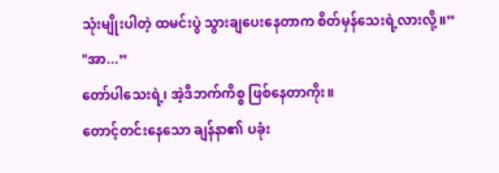သုံးမျိုးပါတဲ့ ထမင်းပွဲ သွားချပေးနေတာက စိတ်မှန်သေးရဲ့လားလို့။”
"အာ...”
တော်ပါသေးရဲ့၊ အဲ့ဒီဘက်ကိစ္စ ဖြစ်နေတာကိုး။
တောင့်တင်းနေသော ချန်နာ၏ ပခုံး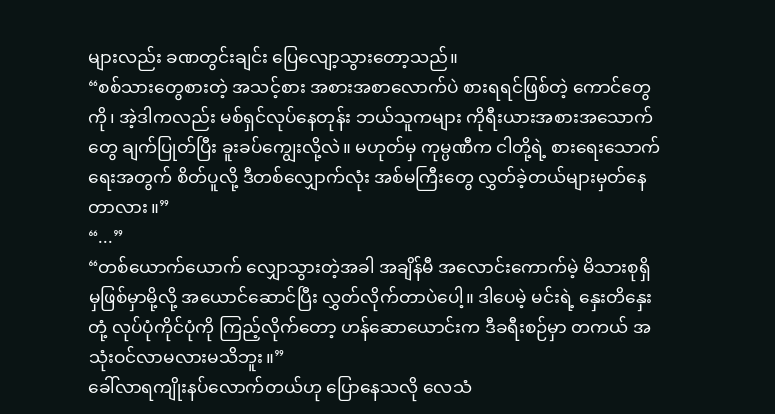များလည်း ခဏတွင်းချင်း ပြေလျော့သွားတော့သည်။
“စစ်သားတွေစားတဲ့ အသင့်စား အစားအစာလောက်ပဲ စားရရင်ဖြစ်တဲ့ ကောင်တွေကို၊ အဲ့ဒါကလည်း မစ်ရှင်လုပ်နေတုန်း ဘယ်သူကများ ကိုရီးယားအစားအသောက်တွေ ချက်ပြုတ်ပြီး ခူးခပ်ကျွေးလို့လဲ။ မဟုတ်မှ ကုမ္ပဏီက ငါတို့ရဲ့ စားရေးသောက်ရေးအတွက် စိတ်ပူလို့ ဒီတစ်လျှောက်လုံး အစ်မကြီးတွေ လွှတ်ခဲ့တယ်များမှတ်နေတာလား။”
“...”
“တစ်ယောက်ယောက် လျှောသွားတဲ့အခါ အချိန်မီ အလောင်းကောက်မဲ့ မိသားစုရှိမှဖြစ်မှာမို့လို့ အယောင်ဆောင်ပြီး လွှတ်လိုက်တာပဲပေါ့။ ဒါပေမဲ့ မင်းရဲ့ နှေးတိနှေးတုံ့ လုပ်ပုံကိုင်ပုံကို ကြည့်လိုက်တော့ ဟန်ဆောယောင်းက ဒီခရီးစဉ်မှာ တကယ် အသုံးဝင်လာမလားမသိဘူး။”
ခေါ်လာရကျိုးနပ်လောက်တယ်ဟု ပြောနေသလို လေသံ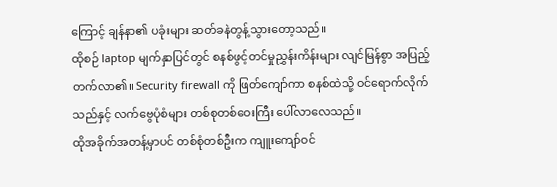ကြောင့် ချန်နာ၏ ပခုံးများ ဆတ်ခနဲတွန့်သွားတော့သည်။
ထိုစဉ် laptop မျက်နှာပြင်တွင် စနစ်ဖွင့်တင်မှုညွှန်းကိန်းများ လျင်မြန်စွာ အပြည့်တက်လာ၏။ Security firewall ကို ဖြတ်ကျော်ကာ စနစ်ထဲသို့ ဝင်ရောက်လိုက်သည်နှင့် လက်ဗွေပုံစံများ တစ်စုတစ်ဝေးကြီး ပေါ်လာလေသည်။
ထိုအခိုက်အတန့်မှာပင် တစ်စုံတစ်ဦးက ကျူးကျော်ဝင်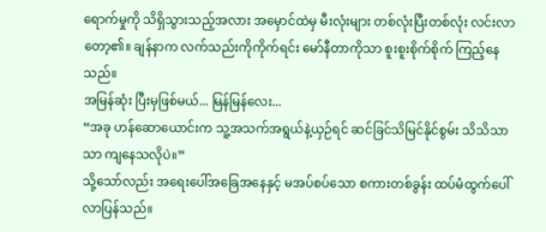ရောက်မှုကို သိရှိသွားသည့်အလား အမှောင်ထဲမှ မီးလုံးများ တစ်လုံးပြီးတစ်လုံး လင်းလာတော့၏။ ချန်နာက လက်သည်းကိုကိုက်ရင်း မော်နီတာကိုသာ စူးစူးစိုက်စိုက် ကြည့်နေသည်။
အမြန်ဆုံး ပြီးမှဖြစ်မယ်... မြန်မြန်လေး...
“အခု ဟန်ဆောယောင်းက သူ့အသက်အရွယ်နဲ့ယှဉ်ရင် ဆင်ခြင်သိမြင်နိုင်စွမ်း သိသိသာသာ ကျနေသလိုပဲ။”
သို့သော်လည်း အရေးပေါ်အခြေအနေနှင့် မအပ်စပ်သော စကားတစ်ခွန်း ထပ်မံထွက်ပေါ်လာပြန်သည်။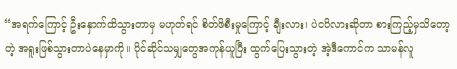“အရက်ကြောင့် ဦးနှောက်ထိသွားတာမှ မဟုတ်ရင် စိတ်ဖိစီးမှုကြောင့် ချီးလား၊ ပဲငပိလားဆိုတာ စားကြည့်မှသိတော့တဲ့ အရူးဖြစ်သွားတာပဲနေမှာကို။ ပိုင်ဆိုင်သမျှတွေအကုန်ယူပြီး ထွက်ပြေးသွားတဲ့ အဲ့ဒီကောင်က သာမန်လူ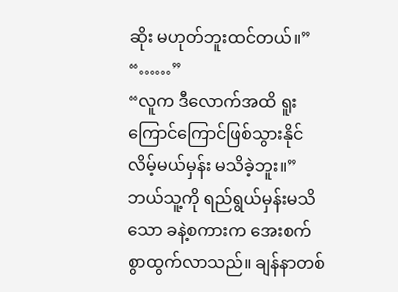ဆိုး မဟုတ်ဘူးထင်တယ်။”
“……”
“လူက ဒီလောက်အထိ ရူးကြောင်ကြောင်ဖြစ်သွားနိုင်လိမ့်မယ်မှန်း မသိခဲ့ဘူး။”
ဘယ်သူ့ကို ရည်ရွယ်မှန်းမသိသော ခနဲ့စကားက အေးစက်စွာထွက်လာသည်။ ချန်နာတစ်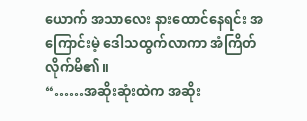ယောက် အသာလေး နားထောင်နေရင်း အကြောင်းမဲ့ ဒေါသထွက်လာကာ အံကြိတ်လိုက်မိ၏။
“……အဆိုးဆုံးထဲက အဆိုး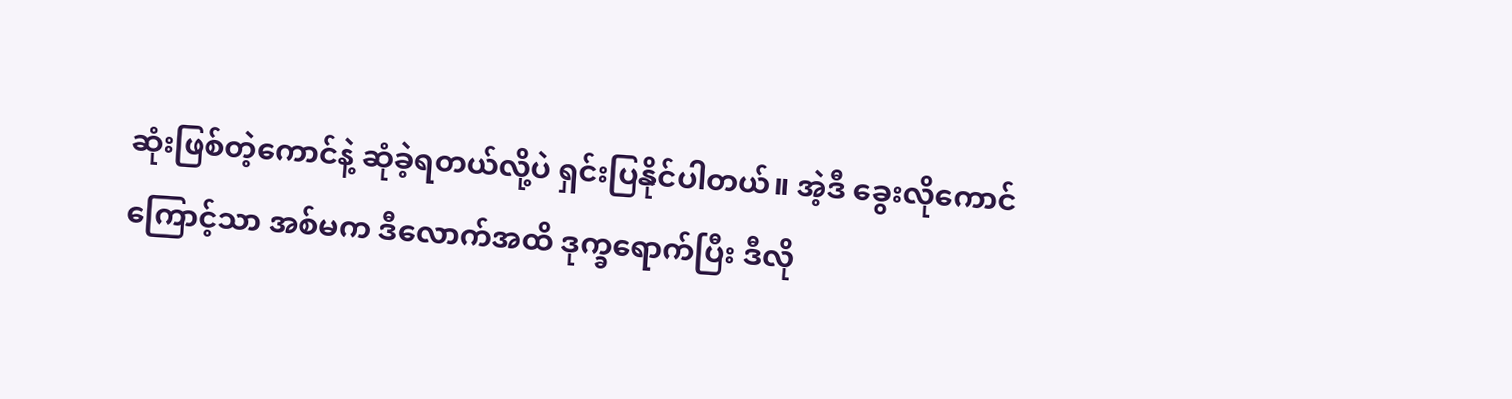ဆုံးဖြစ်တဲ့ကောင်နဲ့ ဆုံခဲ့ရတယ်လို့ပဲ ရှင်းပြနိုင်ပါတယ်။ အဲ့ဒီ ခွေးလိုကောင်ကြောင့်သာ အစ်မက ဒီလောက်အထိ ဒုက္ခရောက်ပြီး ဒီလို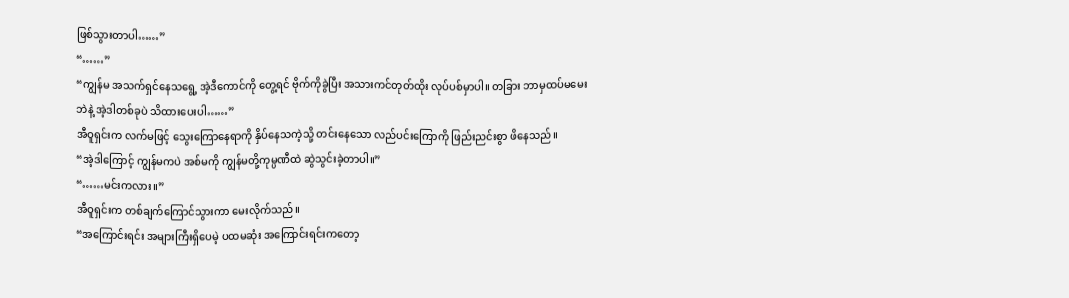ဖြစ်သွားတာပါ……”
“……”
“ကျွန်မ အသက်ရှင်နေသရွေ့ အဲ့ဒီကောင်ကို တွေ့ရင် ဗိုက်ကိုခွဲပြီး အသားကင်တုတ်ထိုး လုပ်ပစ်မှာပါ။ တခြား ဘာမှထပ်မမေးဘဲနဲ့ အဲ့ဒါတစ်ခုပဲ သိထားပေးပါ……”
အီဝူရှင်းက လက်မဖြင့် သွေးကြောနေရာကို နှိပ်နေသကဲ့သို့ တင်းနေသော လည်ပင်းကြောကို ဖြည်းညင်းစွာ ဖိနေသည်။
“အဲ့ဒါကြောင့် ကျွန်မကပဲ အစ်မကို ကျွန်မတို့ကုမ္ပဏီထဲ ဆွဲသွင်းခဲ့တာပါ။”
“……မင်းကလား။”
အီဝူရှင်းက တစ်ချက်ကြောင်သွားကာ မေးလိုက်သည်။
“အကြောင်းရင်း အများကြီးရှိပေမဲ့ ပထမဆုံး အကြောင်းရင်းကတော့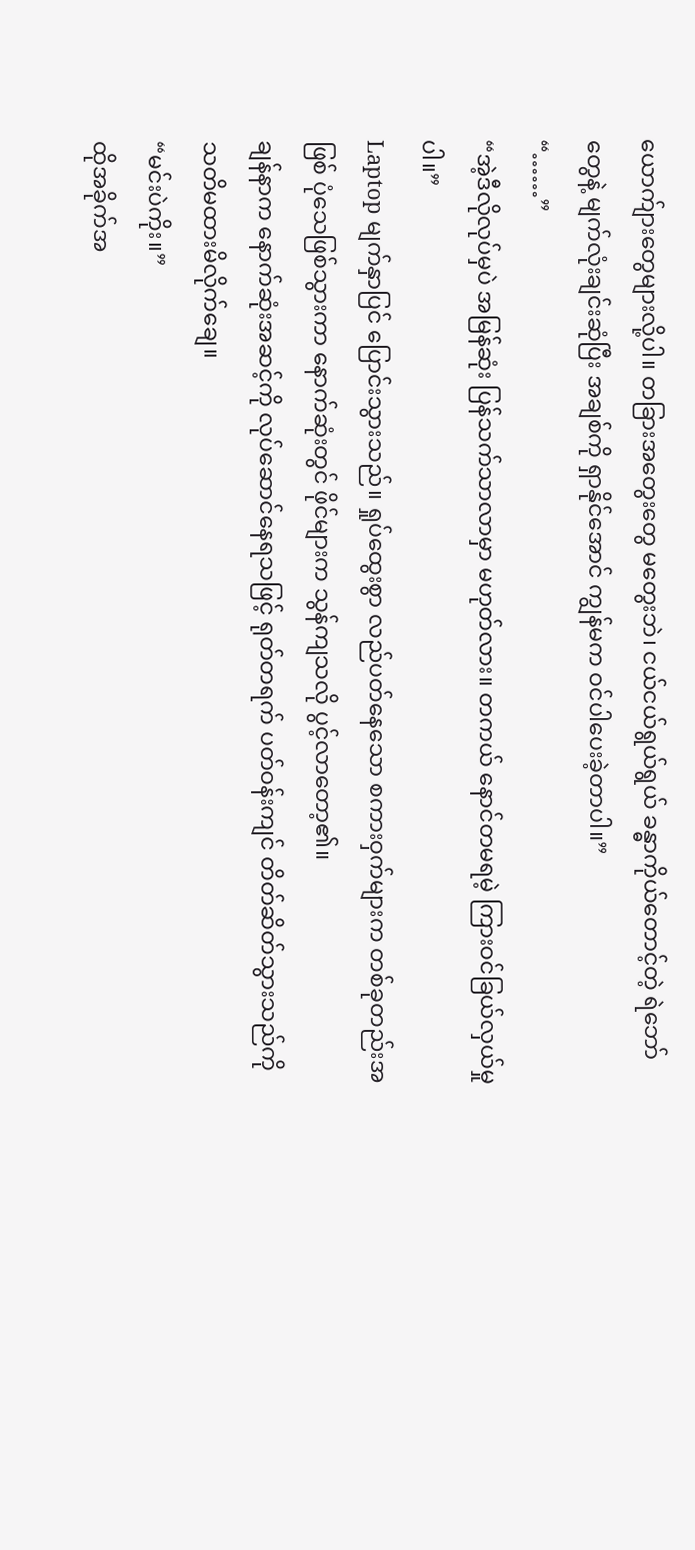ယောက်ျားတွေများလို့ပါ။ တခြားအတွေးတွေ မတွေးဘဲ၊ ငယ်ငယ်ရွယ်ရွယ် ခန္ဓာကိုယ်တောင့်တဲ့ ရဲဘော်တွေနဲ့ မျက်လုံးချင်းဆုံပြီး အချစ်ကို ရှာနိုင်အောင် ကျွန်မက ဝင်ပါပေးခဲ့တာပါ။”
“……”
“အဲ့ဒီလိုလုပ်မှပဲ အမြန်ဆုံး ပြန်သက်သာလာမှာ မဟုတ်လား။ တကယ် နောင်တမရမဲ့ ကြားဝင်ခြယ်လှယ်မှုပါ။”
Laptop မျက်နှာပြင် ပြောင်းသွားသည်။ ရှုပ်ထွေးစွာ လည်ပတ်နေသော စကားဝှက်များက တစ်ခုတည်းအဖြစ် ပုံသေဖြစ်သွားကာ နောက်ဆုံးတွင် ဖိုင်များက သွန်ကျသလို ပွင့်လာတော့၏။
ချန်နာက နောက်ဆုံးအဆင့်ကို လုပ်ဆောင်နေရသဖြင့် ရုတ်တရက် ပတ်ဝန်းကျင် တိတ်ဆိတ်သွားသည်ကို သတိမထားမိလိုက်ချေ။
“မင်းပဲကိုး။”
ထိုအခိုက်အ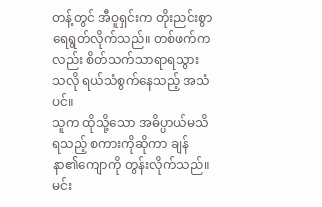တန့်တွင် အီဝူရှင်းက တိုးညင်းစွာ ရေရွတ်လိုက်သည်။ တစ်ဖက်ကလည်း စိတ်သက်သာရာရသွားသလို ရယ်သံစွက်နေသည့် အသံပင်။
သူက ထိုသို့သော အဓိပ္ပာယ်မသိရသည့် စကားကိုဆိုကာ ချန်နာ၏ကျောကို တွန်းလိုက်သည်။ မင်း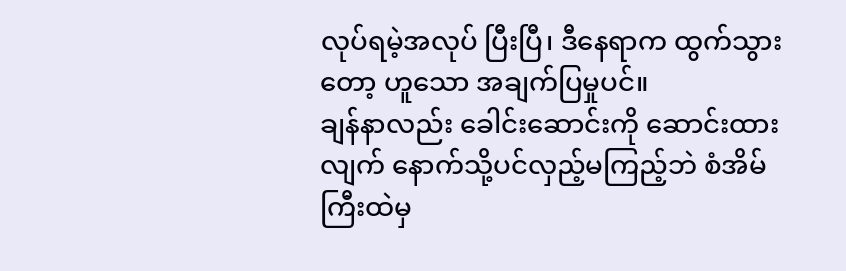လုပ်ရမဲ့အလုပ် ပြီးပြီ၊ ဒီနေရာက ထွက်သွားတော့ ဟူသော အချက်ပြမှုပင်။
ချန်နာလည်း ခေါင်းဆောင်းကို ဆောင်းထားလျက် နောက်သို့ပင်လှည့်မကြည့်ဘဲ စံအိမ်ကြီးထဲမှ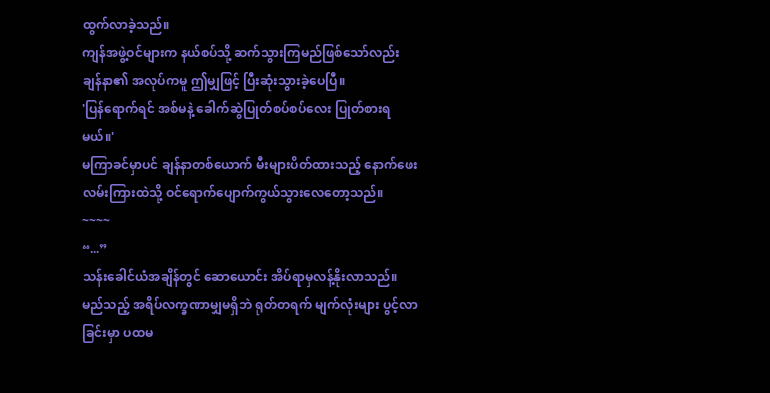ထွက်လာခဲ့သည်။
ကျန်အဖွဲ့ဝင်များက နယ်စပ်သို့ ဆက်သွားကြမည်ဖြစ်သော်လည်း ချန်နာ၏ အလုပ်ကမူ ဤမျှဖြင့် ပြီးဆုံးသွားခဲ့ပေပြီ။
'ပြန်ရောက်ရင် အစ်မနဲ့ ခေါက်ဆွဲပြုတ်စပ်စပ်လေး ပြုတ်စားရမယ်။'
မကြာခင်မှာပင် ချန်နာတစ်ယောက် မီးများပိတ်ထားသည့် နောက်ဖေးလမ်းကြားထဲသို့ ဝင်ရောက်ပျောက်ကွယ်သွားလေတော့သည်။
~~~~
“...”
သန်းခေါင်ယံအချိန်တွင် ဆောယောင်း အိပ်ရာမှလန့်နိုးလာသည်။
မည်သည့် အရိပ်လက္ခဏာမျှမရှိဘဲ ရုတ်တရက် မျက်လုံးများ ပွင့်လာခြင်းမှာ ပထမ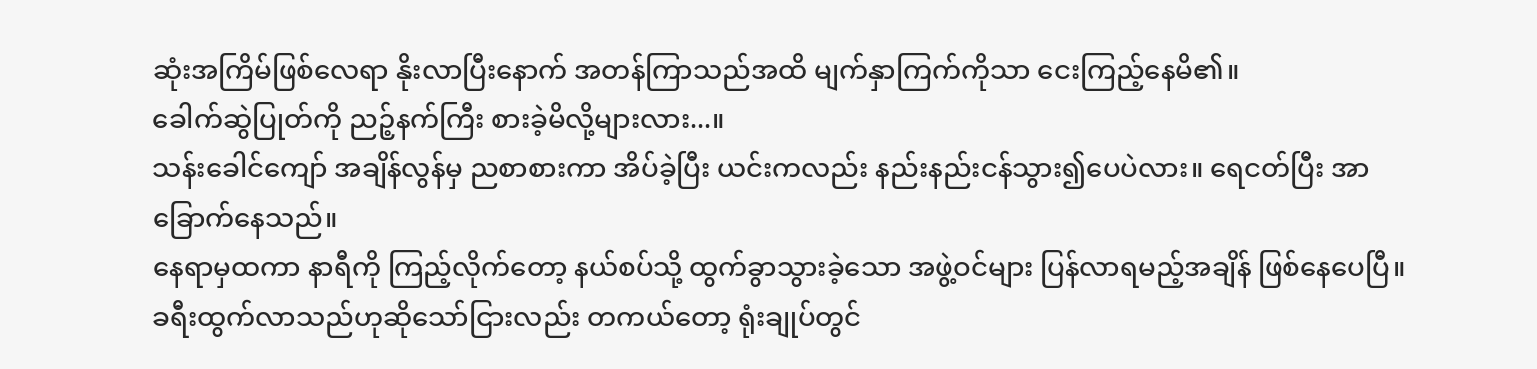ဆုံးအကြိမ်ဖြစ်လေရာ နိုးလာပြီးနောက် အတန်ကြာသည်အထိ မျက်နှာကြက်ကိုသာ ငေးကြည့်နေမိ၏။
ခေါက်ဆွဲပြုတ်ကို ညဉ့်နက်ကြီး စားခဲ့မိလို့များလား...။
သန်းခေါင်ကျော် အချိန်လွန်မှ ညစာစားကာ အိပ်ခဲ့ပြီး ယင်းကလည်း နည်းနည်းငန်သွား၍ပေပဲလား။ ရေငတ်ပြီး အာခြောက်နေသည်။
နေရာမှထကာ နာရီကို ကြည့်လိုက်တော့ နယ်စပ်သို့ ထွက်ခွာသွားခဲ့သော အဖွဲ့ဝင်များ ပြန်လာရမည့်အချိန် ဖြစ်နေပေပြီ။
ခရီးထွက်လာသည်ဟုဆိုသော်ငြားလည်း တကယ်တော့ ရုံးချုပ်တွင်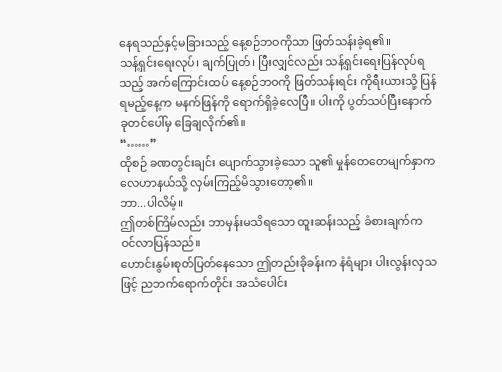နေရသည်နှင့်မခြားသည့် နေ့စဉ်ဘဝကိုသာ ဖြတ်သန်းခဲ့ရ၏။
သန့်ရှင်းရေးလုပ်၊ ချက်ပြုတ်၊ ပြီးလျှင်လည်း သန့်ရှင်းရေးပြန်လုပ်ရသည့် အက်ကြောင်းထပ် နေ့စဉ်ဘဝကို ဖြတ်သန်းရင်း ကိုရီးယားသို့ ပြန်ရမည့်နေ့က မနက်ဖြန်ကို ရောက်ရှိခဲ့လေပြီ။ ပါးကို ပွတ်သပ်ပြီးနောက် ခုတင်ပေါ်မှ ခြေချလိုက်၏။
“……”
ထိုစဉ် ခဏတွင်းချင်း ပျောက်သွားခဲ့သော သူ၏ မှုန်တေတေမျက်နှာက လေဟာနယ်သို့ လှမ်းကြည့်မိသွားတော့၏။
ဘာ...ပါလိမ့်။
ဤတစ်ကြိမ်လည်း ဘာမှန်းမသိရသော ထူးဆန်းသည့် ခံစားချက်က ဝင်လာပြန်သည်။
ဟောင်းနွမ်းစုတ်ပြတ်နေသော ဤတည်းခိုခန်းက နံရံများ ပါးလွန်းလှသဖြင့် ညဘက်ရောက်တိုင်း အသံပေါင်း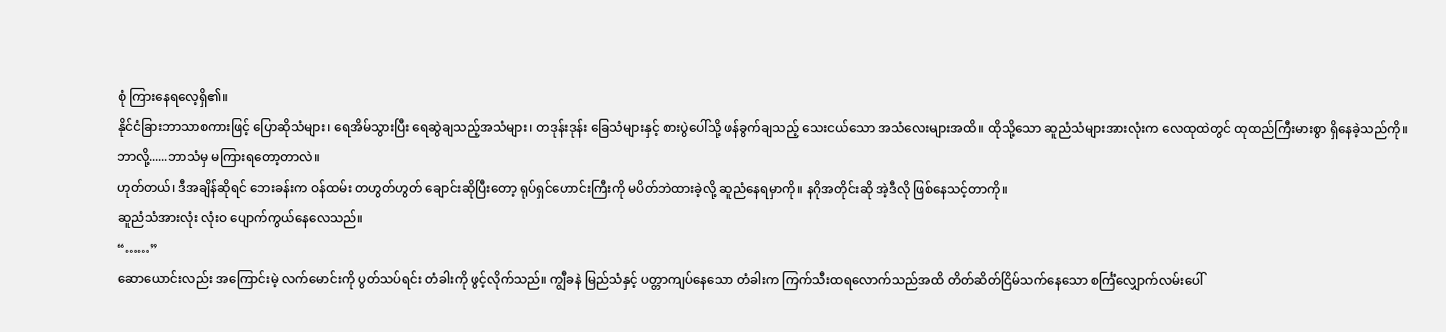စုံ ကြားနေရလေ့ရှိ၏။
နိုင်ငံခြားဘာသာစကားဖြင့် ပြောဆိုသံများ၊ ရေအိမ်သွားပြီး ရေဆွဲချသည့်အသံများ၊ တဒုန်းဒုန်း ခြေသံများနှင့် စားပွဲပေါ်သို့ ဖန်ခွက်ချသည့် သေးငယ်သော အသံလေးများအထိ။ ထိုသို့သော ဆူညံသံများအားလုံးက လေထုထဲတွင် ထုထည်ကြီးမားစွာ ရှိနေခဲ့သည်ကို။
ဘာလို့......ဘာသံမှ မကြားရတော့တာလဲ။
ဟုတ်တယ်၊ ဒီအချိန်ဆိုရင် ဘေးခန်းက ဝန်ထမ်း တဟွတ်ဟွတ် ချောင်းဆိုပြီးတော့ ရုပ်ရှင်ဟောင်းကြီးကို မပိတ်ဘဲထားခဲ့လို့ ဆူညံနေရမှာကို။ နဂိုအတိုင်းဆို အဲ့ဒီလို ဖြစ်နေသင့်တာကို။
ဆူညံသံအားလုံး လုံးဝ ပျောက်ကွယ်နေလေသည်။
“……”
ဆောယောင်းလည်း အကြောင်းမဲ့ လက်မောင်းကို ပွတ်သပ်ရင်း တံခါးကို ဖွင့်လိုက်သည်။ ကျွီခနဲ မြည်သံနှင့် ပတ္တာကျပ်နေသော တံခါးက ကြက်သီးထရလောက်သည်အထိ တိတ်ဆိတ်ငြိမ်သက်နေသော စင်္ကြံလျှောက်လမ်းပေါ်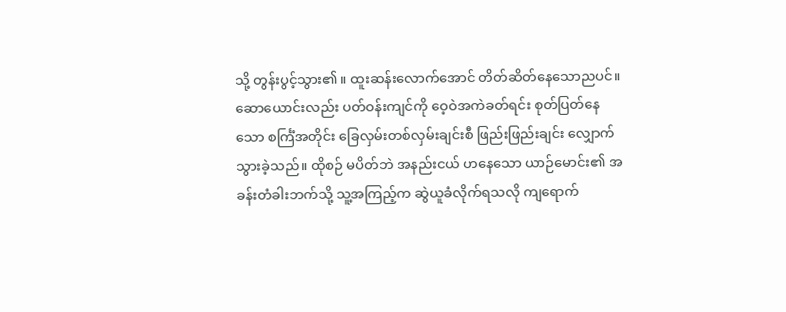သို့ တွန်းပွင့်သွား၏။ ထူးဆန်းလောက်အောင် တိတ်ဆိတ်နေသောညပင်။
ဆောယောင်းလည်း ပတ်ဝန်းကျင်ကို ဝေ့ဝဲအကဲခတ်ရင်း စုတ်ပြတ်နေသော စင်္ကြံအတိုင်း ခြေလှမ်းတစ်လှမ်းချင်းစီ ဖြည်းဖြည်းချင်း လျှောက်သွားခဲ့သည်။ ထိုစဉ် မပိတ်ဘဲ အနည်းငယ် ဟနေသော ယာဉ်မောင်း၏ အခန်းတံခါးဘက်သို့ သူ့အကြည့်က ဆွဲယူခံလိုက်ရသလို ကျရောက်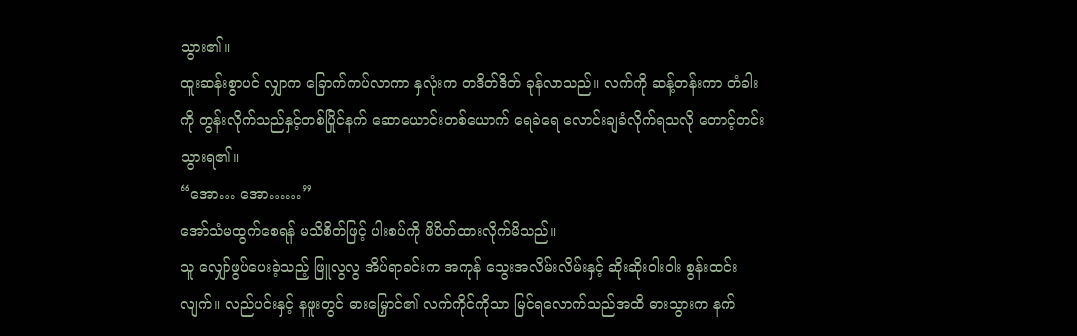သွား၏။
ထူးဆန်းစွာပင် လျှာက ခြောက်ကပ်လာကာ နှလုံးက တဒိတ်ဒိတ် ခုန်လာသည်။ လက်ကို ဆန့်တန်းကာ တံခါးကို တွန်းလိုက်သည်နှင့်တစ်ပြိုင်နက် ဆောယောင်းတစ်ယောက် ရေခဲရေ လောင်းချခံလိုက်ရသလို တောင့်တင်းသွားရ၏။
“အော… အော……”
အော်သံမထွက်စေရန် မသိစိတ်ဖြင့် ပါးစပ်ကို ဖိပိတ်ထားလိုက်မိသည်။
သူ လျှော်ဖွပ်ပေးခဲ့သည့် ဖြူလွလွ အိပ်ရာခင်းက အကုန် သွေးအလိမ်းလိမ်းနှင့် ဆိုးဆိုးဝါးဝါး စွန်းထင်းလျက်။ လည်ပင်းနှင့် နဖူးတွင် ဓားမြှောင်၏ လက်ကိုင်ကိုသာ မြင်ရလောက်သည်အထိ ဓားသွားက နက်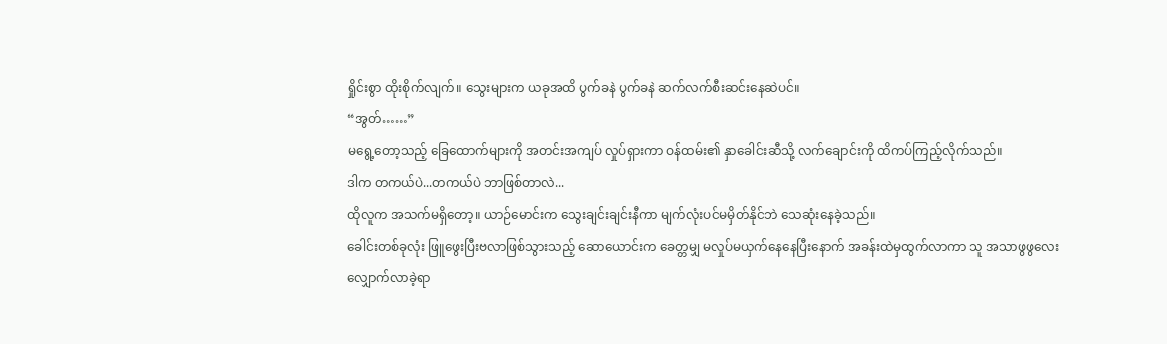ရှိုင်းစွာ ထိုးစိုက်လျက်။ သွေးများက ယခုအထိ ပွက်ခနဲ ပွက်ခနဲ ဆက်လက်စီးဆင်းနေဆဲပင်။
“အွတ်……”
မရွေ့တော့သည့် ခြေထောက်များကို အတင်းအကျပ် လှုပ်ရှားကာ ဝန်ထမ်း၏ နှာခေါင်းဆီသို့ လက်ချောင်းကို ထိကပ်ကြည့်လိုက်သည်။
ဒါက တကယ်ပဲ...တကယ်ပဲ ဘာဖြစ်တာလဲ...
ထိုလူက အသက်မရှိတော့။ ယာဉ်မောင်းက သွေးချင်းချင်းနီကာ မျက်လုံးပင်မမှိတ်နိုင်ဘဲ သေဆုံးနေခဲ့သည်။
ခေါင်းတစ်ခုလုံး ဖြူဖွေးပြီးဗလာဖြစ်သွားသည့် ဆောယောင်းက ခေတ္တမျှ မလှုပ်မယှက်နေနေပြီးနောက် အခန်းထဲမှထွက်လာကာ သူ အသာဖွဖွလေး လျှောက်လာခဲ့ရာ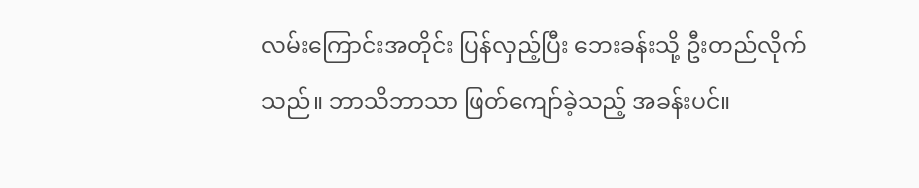လမ်းကြောင်းအတိုင်း ပြန်လှည့်ပြီး ဘေးခန်းသို့ ဦးတည်လိုက်သည်။ ဘာသိဘာသာ ဖြတ်ကျော်ခဲ့သည့် အခန်းပင်။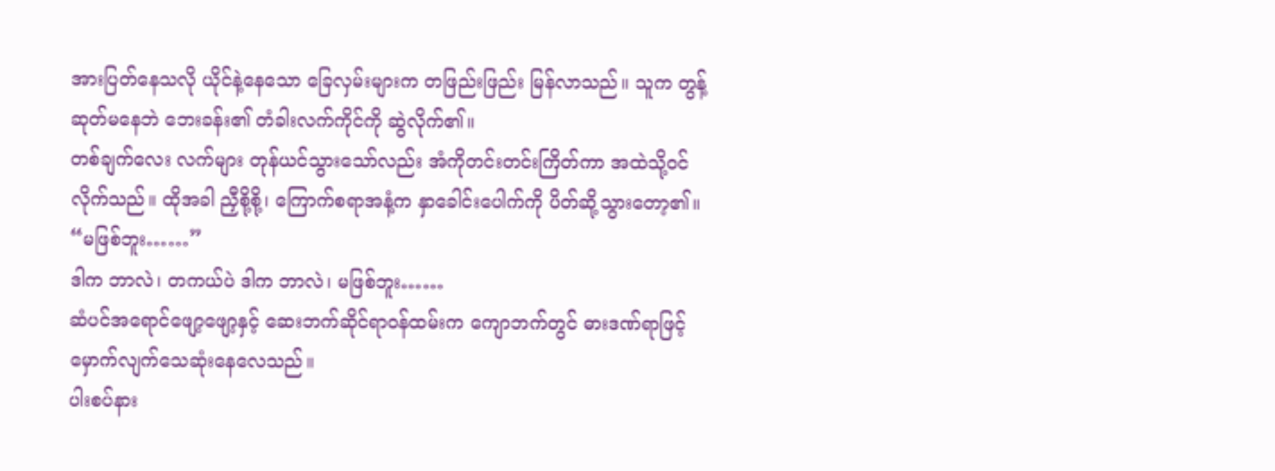အားပြတ်နေသလို ယိုင်နဲ့နေသော ခြေလှမ်းများက တဖြည်းဖြည်း မြန်လာသည်။ သူက တွန့်ဆုတ်မနေဘဲ ဘေးခန်း၏ တံခါးလက်ကိုင်ကို ဆွဲလိုက်၏။
တစ်ချက်လေး လက်များ တုန်ယင်သွားသော်လည်း အံကိုတင်းတင်းကြိတ်ကာ အထဲသို့ဝင်လိုက်သည်။ ထိုအခါ ညှီစို့စို့၊ ကြောက်စရာအနံ့က နှာခေါင်းပေါက်ကို ပိတ်ဆို့သွားတော့၏။
“မဖြစ်ဘူး……”
ဒါက ဘာလဲ၊ တကယ်ပဲ ဒါက ဘာလဲ၊ မဖြစ်ဘူး……
ဆံပင်အရောင်ဖျော့ဖျော့နှင့် ဆေးဘက်ဆိုင်ရာဝန်ထမ်းက ကျောဘက်တွင် ဓားဒဏ်ရာဖြင့် မှောက်လျက်သေဆုံးနေလေသည်။
ပါးစပ်နား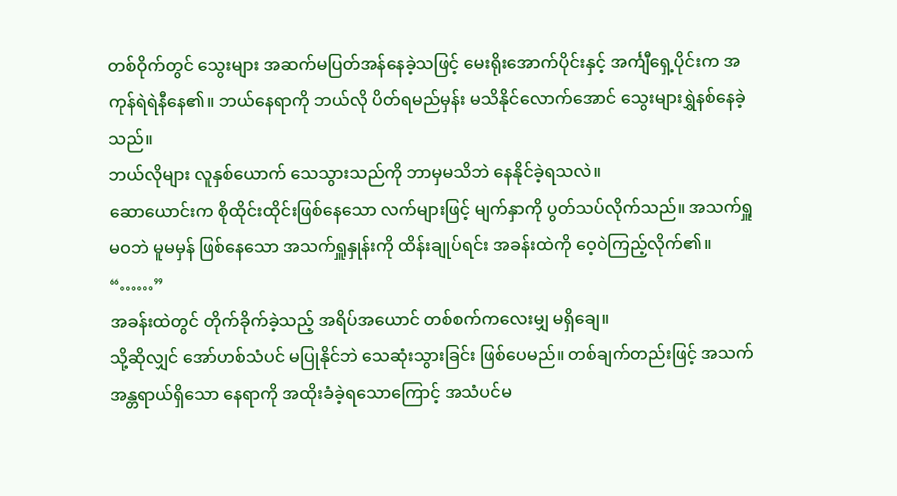တစ်ဝိုက်တွင် သွေးများ အဆက်မပြတ်အန်နေခဲ့သဖြင့် မေးရိုးအောက်ပိုင်းနှင့် အင်္ကျီရှေ့ပိုင်းက အကုန်ရဲရဲနီနေ၏။ ဘယ်နေရာကို ဘယ်လို ပိတ်ရမည်မှန်း မသိနိုင်လောက်အောင် သွေးများရွှဲနစ်နေခဲ့သည်။
ဘယ်လိုများ လူနှစ်ယောက် သေသွားသည်ကို ဘာမှမသိဘဲ နေနိုင်ခဲ့ရသလဲ။
ဆောယောင်းက စိုထိုင်းထိုင်းဖြစ်နေသော လက်များဖြင့် မျက်နှာကို ပွတ်သပ်လိုက်သည်။ အသက်ရှူမဝဘဲ မူမမှန် ဖြစ်နေသော အသက်ရှူနှုန်းကို ထိန်းချုပ်ရင်း အခန်းထဲကို ဝေ့ဝဲကြည့်လိုက်၏။
“……”
အခန်းထဲတွင် တိုက်ခိုက်ခဲ့သည့် အရိပ်အယောင် တစ်စက်ကလေးမျှ မရှိချေ။
သို့ဆိုလျှင် အော်ဟစ်သံပင် မပြုနိုင်ဘဲ သေဆုံးသွားခြင်း ဖြစ်ပေမည်။ တစ်ချက်တည်းဖြင့် အသက်အန္တရာယ်ရှိသော နေရာကို အထိုးခံခဲ့ရသောကြောင့် အသံပင်မ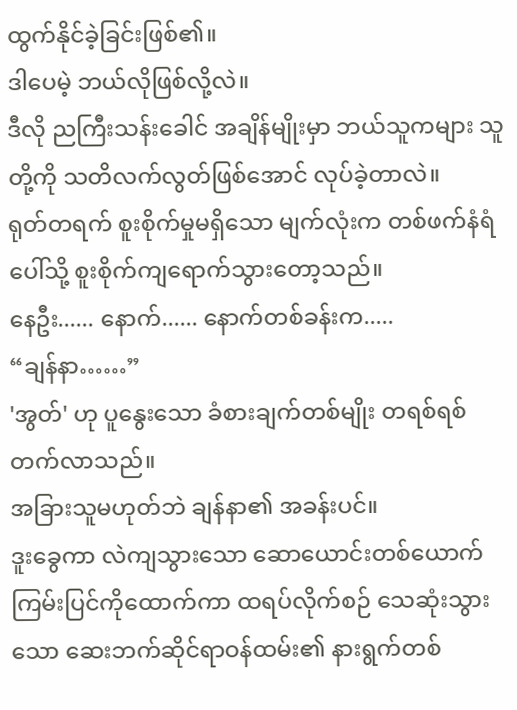ထွက်နိုင်ခဲ့ခြင်းဖြစ်၏။
ဒါပေမဲ့ ဘယ်လိုဖြစ်လို့လဲ။
ဒီလို ညကြီးသန်းခေါင် အချိန်မျိုးမှာ ဘယ်သူကများ သူတို့ကို သတိလက်လွတ်ဖြစ်အောင် လုပ်ခဲ့တာလဲ။
ရုတ်တရက် စူးစိုက်မှုမရှိသော မျက်လုံးက တစ်ဖက်နံရံပေါ်သို့ စူးစိုက်ကျရောက်သွားတော့သည်။
နေဦး...... နောက်...... နောက်တစ်ခန်းက.....
“ချန်နာ……”
'အွတ်' ဟု ပူနွေးသော ခံစားချက်တစ်မျိုး တရစ်ရစ်တက်လာသည်။
အခြားသူမဟုတ်ဘဲ ချန်နာ၏ အခန်းပင်။
ဒူးခွေကာ လဲကျသွားသော ဆောယောင်းတစ်ယောက် ကြမ်းပြင်ကိုထောက်ကာ ထရပ်လိုက်စဉ် သေဆုံးသွားသော ဆေးဘက်ဆိုင်ရာဝန်ထမ်း၏ နားရွက်တစ်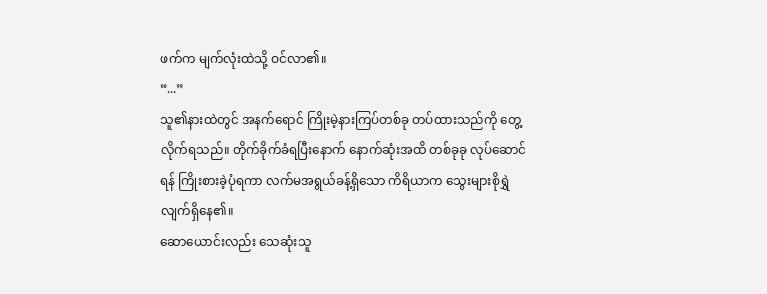ဖက်က မျက်လုံးထဲသို့ ဝင်လာ၏။
“...”
သူ၏နားထဲတွင် အနက်ရောင် ကြိုးမဲ့နားကြပ်တစ်ခု တပ်ထားသည်ကို တွေ့လိုက်ရသည်။ တိုက်ခိုက်ခံရပြီးနောက် နောက်ဆုံးအထိ တစ်ခုခု လုပ်ဆောင်ရန် ကြိုးစားခဲ့ပုံရကာ လက်မအရွယ်ခန့်ရှိသော ကိရိယာက သွေးများစိုရွှဲလျက်ရှိနေ၏။
ဆောယောင်းလည်း သေဆုံးသူ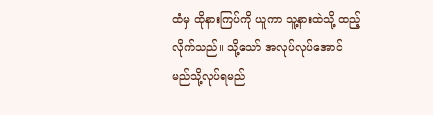ထံမှ ထိုနားကြပ်ကို ယူကာ သူ့နားထဲသို့ ထည့်လိုက်သည်။ သို့သော် အလုပ်လုပ်အောင် မည်သို့လုပ်ရမည်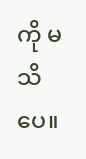ကို မသိပေ။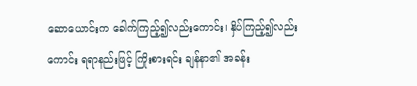ဆောယောင်းက ခေါက်ကြည့်၍လည်းကောင်း၊ နှိပ်ကြည့်၍လည်းကောင်း ရရာနည်းဖြင့် ကြိုးစားရင်း ချန်နာ၏ အခန်း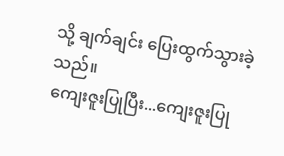သို့ ချက်ချင်း ပြေးထွက်သွားခဲ့သည်။
ကျေးဇူးပြုပြီး...ကျေးဇူးပြု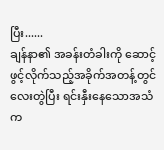ပြီး......
ချန်နာ၏ အခန်းတံခါးကို ဆောင့်ဖွင့်လိုက်သည့်အခိုက်အတန့်တွင် လေးတွဲပြီး ရင်းနှီးနေသောအသံက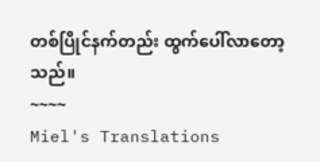တစ်ပြိုင်နက်တည်း ထွက်ပေါ်လာတော့သည်။
~~~~
Miel's Translations